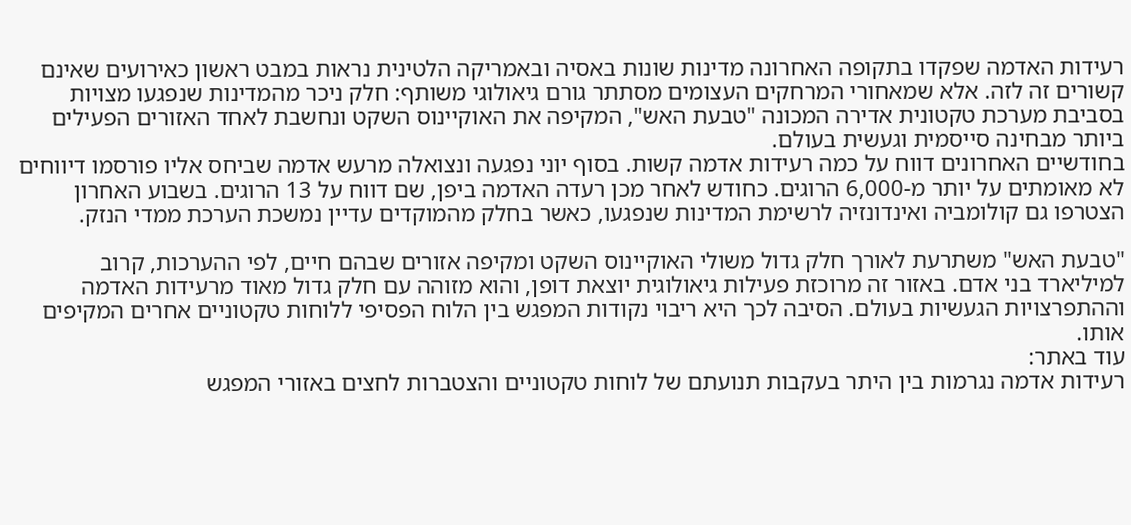רעידות האדמה שפקדו בתקופה האחרונה מדינות שונות באסיה ובאמריקה הלטינית נראות במבט ראשון כאירועים שאינם קשורים זה לזה. אלא שמאחורי המרחקים העצומים מסתתר גורם גיאולוגי משותף: חלק ניכר מהמדינות שנפגעו מצויות בסביבת מערכת טקטונית אדירה המכונה "טבעת האש", המקיפה את האוקיינוס השקט ונחשבת לאחד האזורים הפעילים ביותר מבחינה סייסמית וגעשית בעולם.
בחודשיים האחרונים דווח על כמה רעידות אדמה קשות. בסוף יוני נפגעה ונצואלה מרעש אדמה שביחס אליו פורסמו דיווחים לא מאומתים על יותר מ-6,000 הרוגים. כחודש לאחר מכן רעדה האדמה ביפן, שם דווח על 13 הרוגים. בשבוע האחרון הצטרפו גם קולומביה ואינדונזיה לרשימת המדינות שנפגעו, כאשר בחלק מהמוקדים עדיין נמשכת הערכת ממדי הנזק.

"טבעת האש" משתרעת לאורך חלק גדול משולי האוקיינוס השקט ומקיפה אזורים שבהם חיים, לפי ההערכות, קרוב למיליארד בני אדם. באזור זה מרוכזת פעילות גיאולוגית יוצאת דופן, והוא מזוהה עם חלק גדול מאוד מרעידות האדמה וההתפרצויות הגעשיות בעולם. הסיבה לכך היא ריבוי נקודות המפגש בין הלוח הפסיפי ללוחות טקטוניים אחרים המקיפים אותו.
עוד באתר:
רעידות אדמה נגרמות בין היתר בעקבות תנועתם של לוחות טקטוניים והצטברות לחצים באזורי המפגש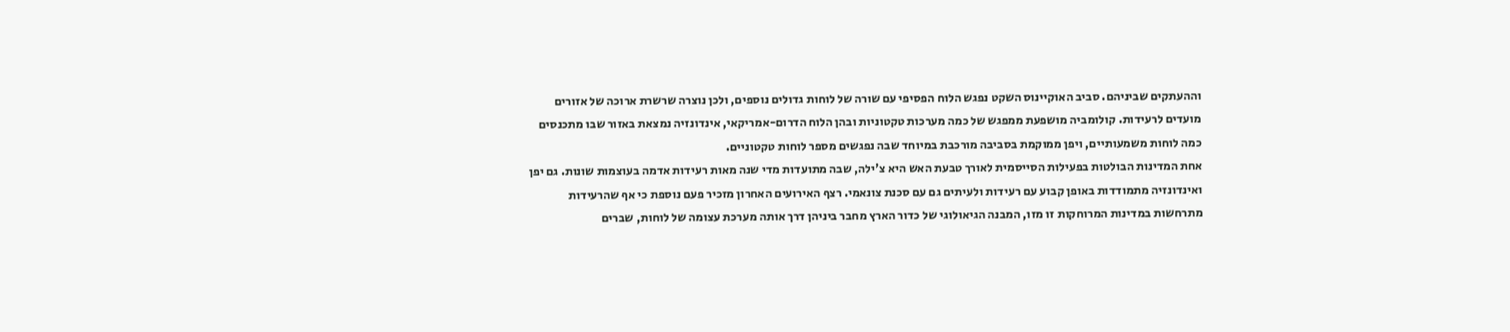וההעתקים שביניהם. סביב האוקיינוס השקט נפגש הלוח הפסיפי עם שורה של לוחות גדולים נוספים, ולכן נוצרה שרשרת ארוכה של אזורים מועדים לרעידות. קולומביה מושפעת ממפגש של כמה מערכות טקטוניות ובהן הלוח הדרום-אמריקאי, אינדונזיה נמצאת באזור שבו מתכנסים כמה לוחות משמעותיים, ויפן ממוקמת בסביבה מורכבת במיוחד שבה נפגשים מספר לוחות טקטוניים.
אחת המדינות הבולטות בפעילות הסייסמית לאורך טבעת האש היא צ'ילה, שבה מתועדות מדי שנה מאות רעידות אדמה בעוצמות שונות. גם יפן ואינדונזיה מתמודדות באופן קבוע עם רעידות ולעיתים גם עם סכנת צונאמי. רצף האירועים האחרון מזכיר פעם נוספת כי אף שהרעידות מתרחשות במדינות המרוחקות זו מזו, המבנה הגיאולוגי של כדור הארץ מחבר ביניהן דרך אותה מערכת עצומה של לוחות, שברים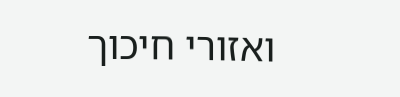ואזורי חיכוך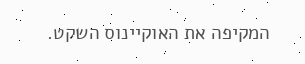המקיפה את האוקיינוס השקט.